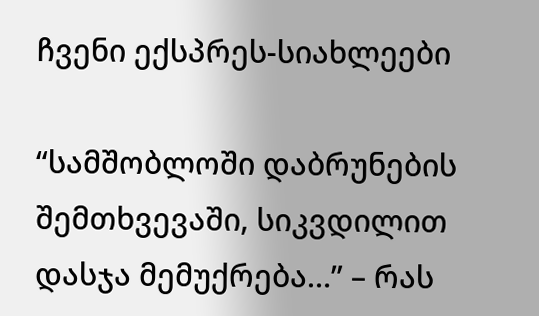ჩვენი ექსპრეს-სიახლეები

“სამშობლოში დაბრუნების შემთხვევაში, სიკვდილით დასჯა მემუქრება…” – რას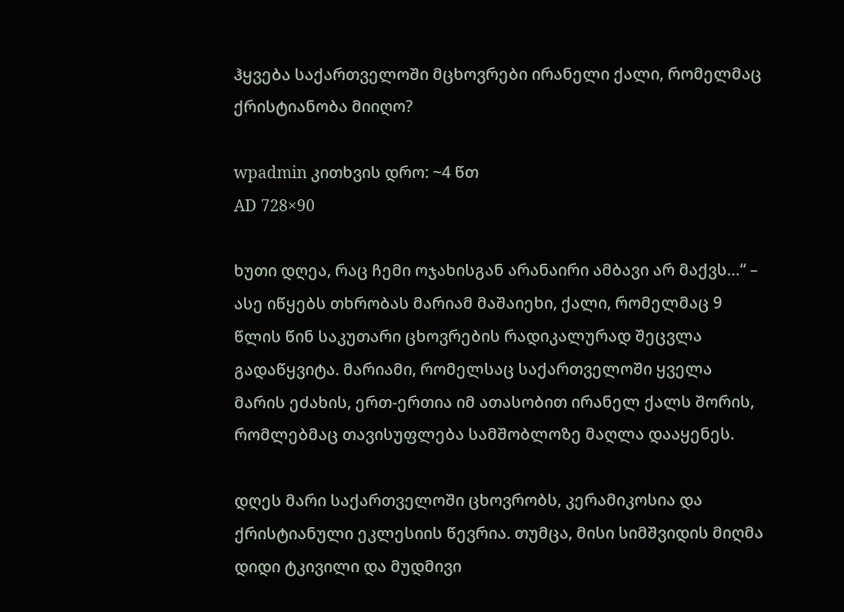ჰყვება საქართველოში მცხოვრები ირანელი ქალი, რომელმაც ქრისტიანობა მიიღო?

wpadmin კითხვის დრო: ~4 წთ
AD 728×90

ხუთი დღეა, რაც ჩემი ოჯახისგან არანაირი ამბავი არ მაქვს…“ – ასე იწყებს თხრობას მარიამ მაშაიეხი, ქალი, რომელმაც 9 წლის წინ საკუთარი ცხოვრების რადიკალურად შეცვლა გადაწყვიტა. მარიამი, რომელსაც საქართველოში ყველა მარის ეძახის, ერთ-ერთია იმ ათასობით ირანელ ქალს შორის, რომლებმაც თავისუფლება სამშობლოზე მაღლა დააყენეს.

დღეს მარი საქართველოში ცხოვრობს, კერამიკოსია და ქრისტიანული ეკლესიის წევრია. თუმცა, მისი სიმშვიდის მიღმა დიდი ტკივილი და მუდმივი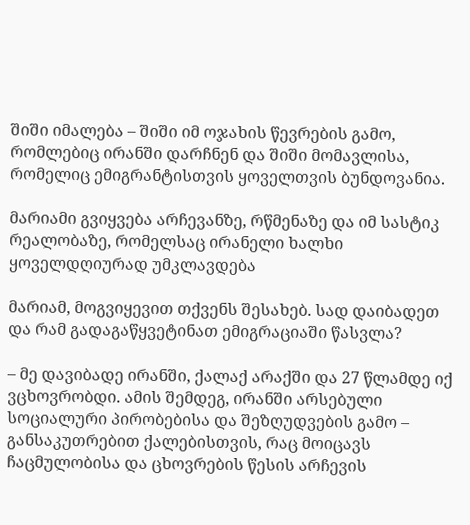შიში იმალება – შიში იმ ოჯახის წევრების გამო, რომლებიც ირანში დარჩნენ და შიში მომავლისა, რომელიც ემიგრანტისთვის ყოველთვის ბუნდოვანია.

მარიამი გვიყვება არჩევანზე, რწმენაზე და იმ სასტიკ რეალობაზე, რომელსაც ირანელი ხალხი ყოველდღიურად უმკლავდება

მარიამ, მოგვიყევით თქვენს შესახებ. სად დაიბადეთ და რამ გადაგაწყვეტინათ ემიგრაციაში წასვლა?

– მე დავიბადე ირანში, ქალაქ არაქში და 27 წლამდე იქ ვცხოვრობდი. ამის შემდეგ, ირანში არსებული სოციალური პირობებისა და შეზღუდვების გამო – განსაკუთრებით ქალებისთვის, რაც მოიცავს ჩაცმულობისა და ცხოვრების წესის არჩევის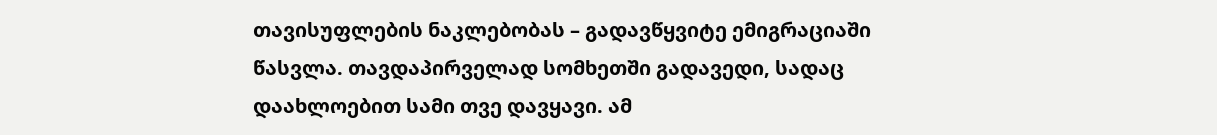თავისუფლების ნაკლებობას – გადავწყვიტე ემიგრაციაში წასვლა. თავდაპირველად სომხეთში გადავედი, სადაც დაახლოებით სამი თვე დავყავი. ამ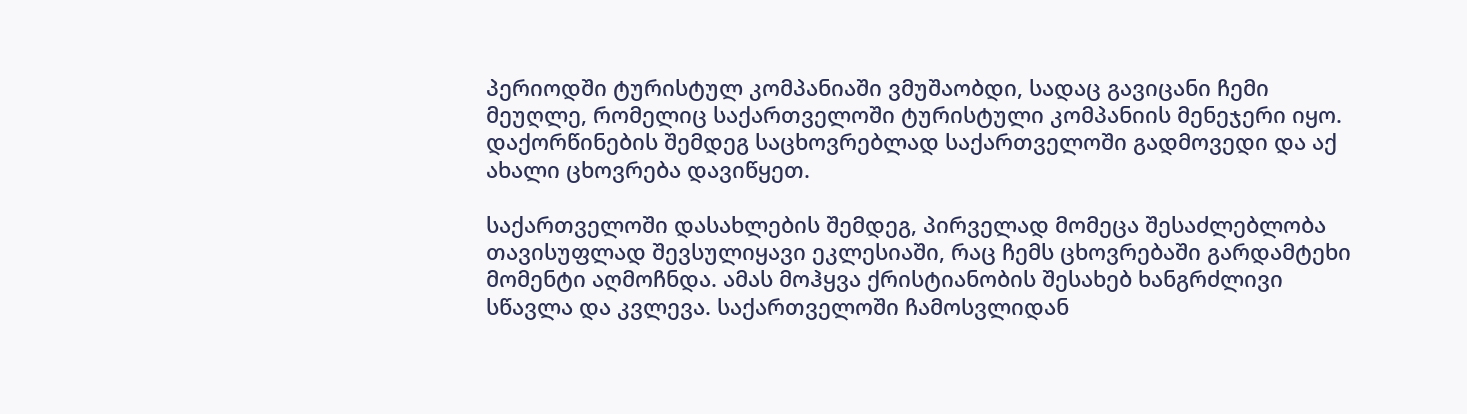პერიოდში ტურისტულ კომპანიაში ვმუშაობდი, სადაც გავიცანი ჩემი მეუღლე, რომელიც საქართველოში ტურისტული კომპანიის მენეჯერი იყო. დაქორწინების შემდეგ საცხოვრებლად საქართველოში გადმოვედი და აქ ახალი ცხოვრება დავიწყეთ.

საქართველოში დასახლების შემდეგ, პირველად მომეცა შესაძლებლობა თავისუფლად შევსულიყავი ეკლესიაში, რაც ჩემს ცხოვრებაში გარდამტეხი მომენტი აღმოჩნდა. ამას მოჰყვა ქრისტიანობის შესახებ ხანგრძლივი სწავლა და კვლევა. საქართველოში ჩამოსვლიდან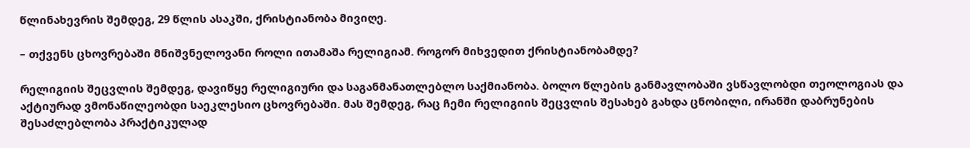წლინახევრის შემდეგ, 29 წლის ასაკში, ქრისტიანობა მივიღე.

– თქვენს ცხოვრებაში მნიშვნელოვანი როლი ითამაშა რელიგიამ. როგორ მიხვედით ქრისტიანობამდე?

რელიგიის შეცვლის შემდეგ, დავიწყე რელიგიური და საგანმანათლებლო საქმიანობა. ბოლო წლების განმავლობაში ვსწავლობდი თეოლოგიას და აქტიურად ვმონაწილეობდი საეკლესიო ცხოვრებაში. მას შემდეგ, რაც ჩემი რელიგიის შეცვლის შესახებ გახდა ცნობილი, ირანში დაბრუნების შესაძლებლობა პრაქტიკულად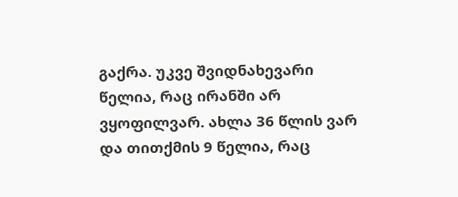გაქრა. უკვე შვიდნახევარი წელია, რაც ირანში არ ვყოფილვარ. ახლა 36 წლის ვარ და თითქმის 9 წელია, რაც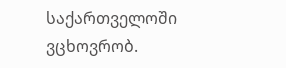საქართველოში ვცხოვრობ.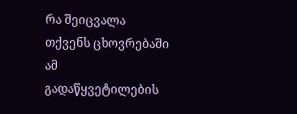რა შეიცვალა თქვენს ცხოვრებაში ამ გადაწყვეტილების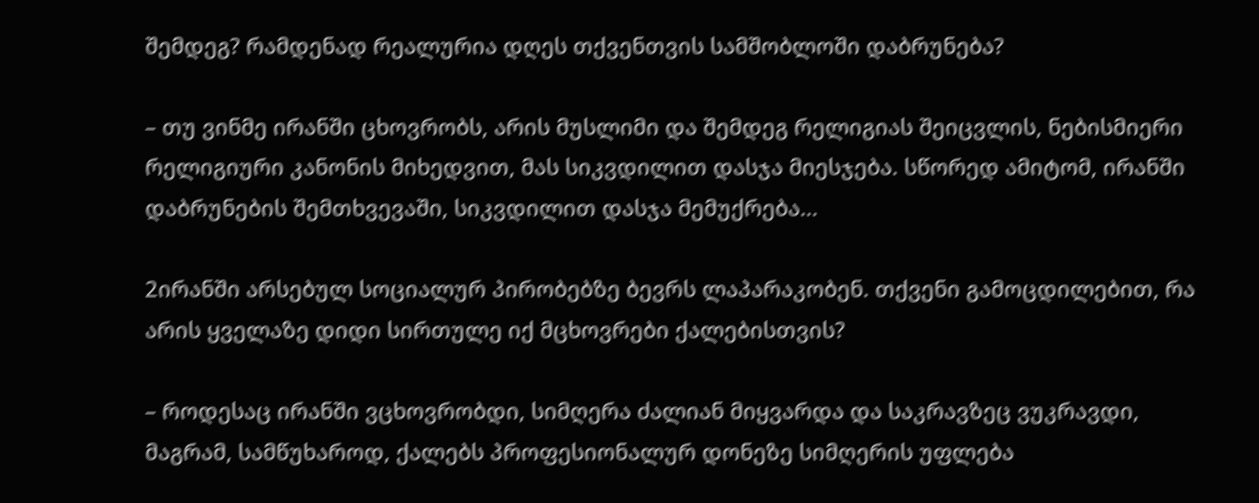შემდეგ? რამდენად რეალურია დღეს თქვენთვის სამშობლოში დაბრუნება?

– თუ ვინმე ირანში ცხოვრობს, არის მუსლიმი და შემდეგ რელიგიას შეიცვლის, ნებისმიერი რელიგიური კანონის მიხედვით, მას სიკვდილით დასჯა მიესჯება. სწორედ ამიტომ, ირანში დაბრუნების შემთხვევაში, სიკვდილით დასჯა მემუქრება…

2ირანში არსებულ სოციალურ პირობებზე ბევრს ლაპარაკობენ. თქვენი გამოცდილებით, რა არის ყველაზე დიდი სირთულე იქ მცხოვრები ქალებისთვის?

– როდესაც ირანში ვცხოვრობდი, სიმღერა ძალიან მიყვარდა და საკრავზეც ვუკრავდი, მაგრამ, სამწუხაროდ, ქალებს პროფესიონალურ დონეზე სიმღერის უფლება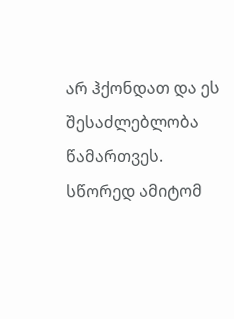არ ჰქონდათ და ეს შესაძლებლობა წამართვეს. სწორედ ამიტომ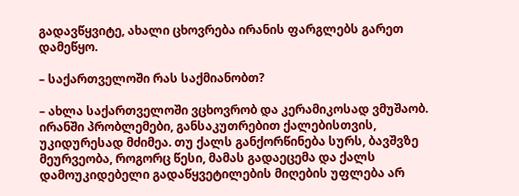გადავწყვიტე, ახალი ცხოვრება ირანის ფარგლებს გარეთ დამეწყო.

– საქართველოში რას საქმიანობთ?

– ახლა საქართველოში ვცხოვრობ და კერამიკოსად ვმუშაობ. ირანში პრობლემები, განსაკუთრებით ქალებისთვის, უკიდურესად მძიმეა. თუ ქალს განქორწინება სურს, ბავშვზე მეურვეობა, როგორც წესი, მამას გადაეცემა და ქალს დამოუკიდებელი გადაწყვეტილების მიღების უფლება არ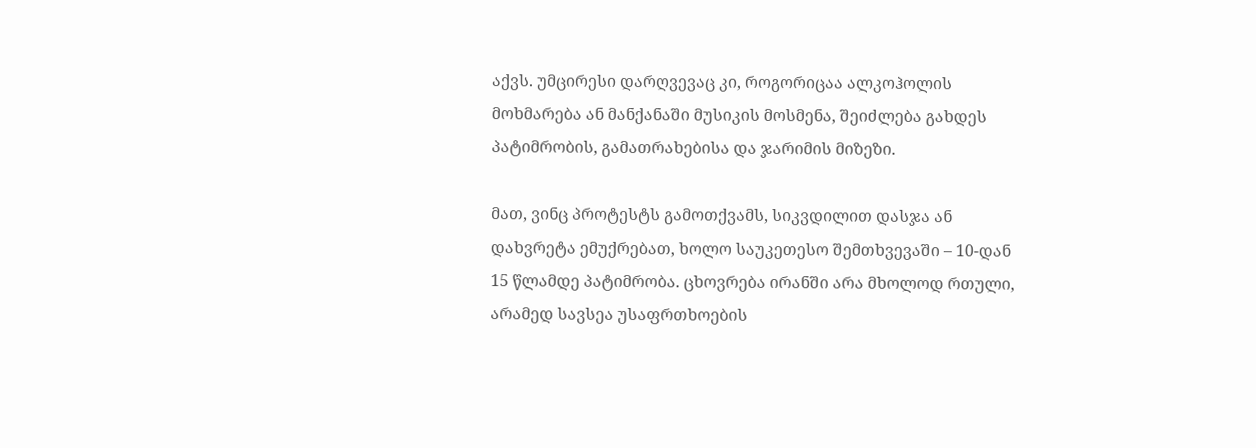აქვს. უმცირესი დარღვევაც კი, როგორიცაა ალკოჰოლის მოხმარება ან მანქანაში მუსიკის მოსმენა, შეიძლება გახდეს პატიმრობის, გამათრახებისა და ჯარიმის მიზეზი.

მათ, ვინც პროტესტს გამოთქვამს, სიკვდილით დასჯა ან დახვრეტა ემუქრებათ, ხოლო საუკეთესო შემთხვევაში – 10-დან 15 წლამდე პატიმრობა. ცხოვრება ირანში არა მხოლოდ რთული, არამედ სავსეა უსაფრთხოების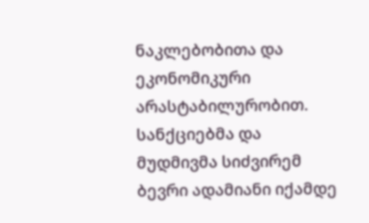ნაკლებობითა და ეკონომიკური არასტაბილურობით. სანქციებმა და მუდმივმა სიძვირემ ბევრი ადამიანი იქამდე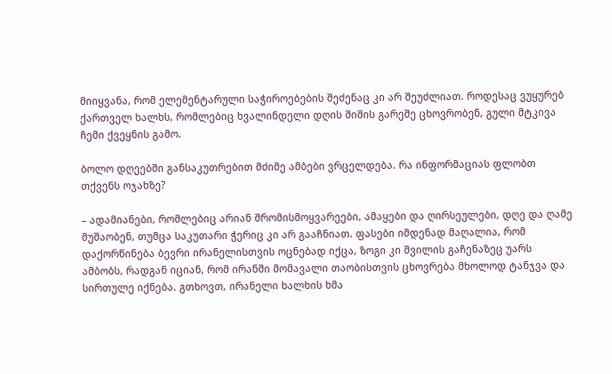მიიყვანა, რომ ელემენტარული საჭიროებების შეძენაც კი არ შეუძლიათ. როდესაც ვუყურებ ქართველ ხალხს, რომლებიც ხვალინდელი დღის შიშის გარეშე ცხოვრობენ, გული მტკივა ჩემი ქვეყნის გამო.

ბოლო დღეებში განსაკუთრებით მძიმე ამბები ვრცელდება. რა ინფორმაციას ფლობთ თქვენს ოჯახზე?

– ადამიანები, რომლებიც არიან შრომისმოყვარეები, ამაყები და ღირსეულები, დღე და ღამე მუშაობენ, თუმცა საკუთარი ჭერიც კი არ გააჩნიათ. ფასები იმდენად მაღალია, რომ დაქორწინება ბევრი ირანელისთვის ოცნებად იქცა, ზოგი კი შვილის გაჩენაზეც უარს ამბობს, რადგან იციან, რომ ირანში მომავალი თაობისთვის ცხოვრება მხოლოდ ტანჯვა და სირთულე იქნება. გთხოვთ, ირანელი ხალხის ხმა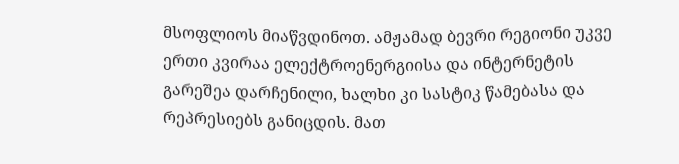მსოფლიოს მიაწვდინოთ. ამჟამად ბევრი რეგიონი უკვე ერთი კვირაა ელექტროენერგიისა და ინტერნეტის გარეშეა დარჩენილი, ხალხი კი სასტიკ წამებასა და რეპრესიებს განიცდის. მათ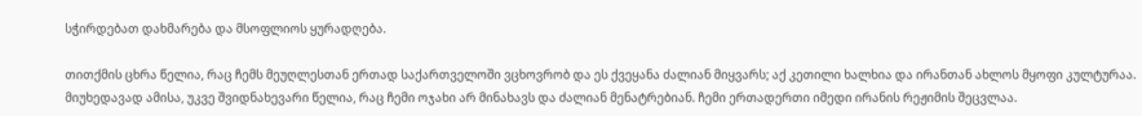სჭირდებათ დახმარება და მსოფლიოს ყურადღება.

თითქმის ცხრა წელია, რაც ჩემს მეუღლესთან ერთად საქართველოში ვცხოვრობ და ეს ქვეყანა ძალიან მიყვარს; აქ კეთილი ხალხია და ირანთან ახლოს მყოფი კულტურაა. მიუხედავად ამისა, უკვე შვიდნახევარი წელია, რაც ჩემი ოჯახი არ მინახავს და ძალიან მენატრებიან. ჩემი ერთადერთი იმედი ირანის რეჟიმის შეცვლაა.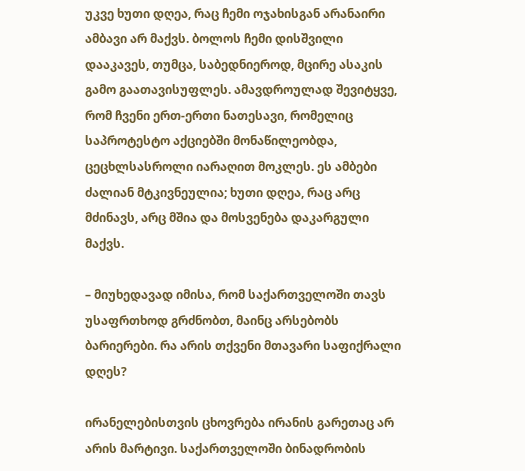უკვე ხუთი დღეა, რაც ჩემი ოჯახისგან არანაირი ამბავი არ მაქვს. ბოლოს ჩემი დისშვილი დააკავეს, თუმცა, საბედნიეროდ, მცირე ასაკის გამო გაათავისუფლეს. ამავდროულად შევიტყვე, რომ ჩვენი ერთ-ერთი ნათესავი, რომელიც საპროტესტო აქციებში მონაწილეობდა, ცეცხლსასროლი იარაღით მოკლეს. ეს ამბები ძალიან მტკივნეულია; ხუთი დღეა, რაც არც მძინავს, არც მშია და მოსვენება დაკარგული მაქვს.

– მიუხედავად იმისა, რომ საქართველოში თავს უსაფრთხოდ გრძნობთ, მაინც არსებობს ბარიერები. რა არის თქვენი მთავარი საფიქრალი დღეს?

ირანელებისთვის ცხოვრება ირანის გარეთაც არ არის მარტივი. საქართველოში ბინადრობის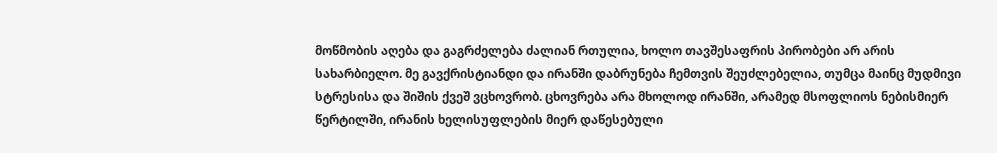მოწმობის აღება და გაგრძელება ძალიან რთულია, ხოლო თავშესაფრის პირობები არ არის სახარბიელო. მე გავქრისტიანდი და ირანში დაბრუნება ჩემთვის შეუძლებელია, თუმცა მაინც მუდმივი სტრესისა და შიშის ქვეშ ვცხოვრობ. ცხოვრება არა მხოლოდ ირანში, არამედ მსოფლიოს ნებისმიერ წერტილში, ირანის ხელისუფლების მიერ დაწესებული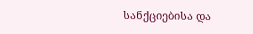სანქციებისა და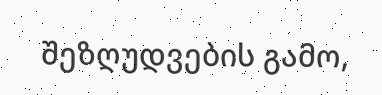შეზღუდვების გამო,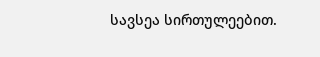სავსეა სირთულეებით.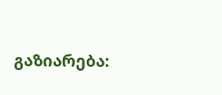გაზიარება: